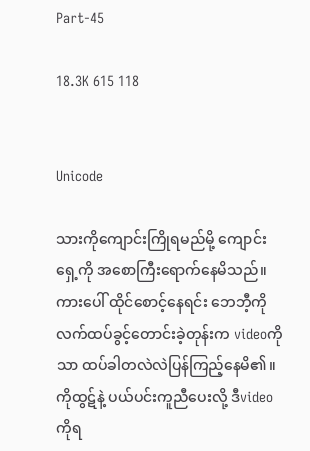Part-45

18.3K 615 118


Unicode

သားကိုကျောင်းကြိုရမည်မို့ ကျောင်းရှေ့ကို အစောကြီးရောက်နေမိသည်။ကားပေါ် ထိုင်စောင့်နေရင်း ဘေဘီ့ကို လက်ထပ်ခွင့်တောင်းခဲ့တုန်းက videoကိုသာ ထပ်ခါတလဲလဲပြန်ကြည့်နေမိ၏။ကိုထွဋ်နဲ့ ပယ်ပင်းကူညီပေးလို့ ဒီvideoကိုရ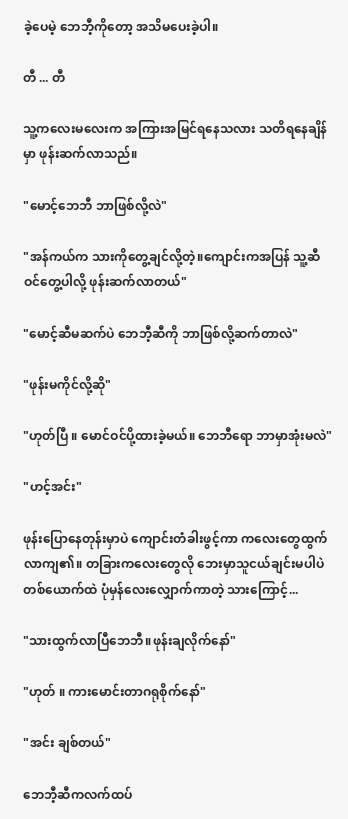ခဲ့ပေမဲ့ ဘေဘီ့ကိုတော့ အသိမပေးခဲ့ပါ။

တီ ... တီ

သူ့ကလေးမလေးက အကြားအမြင်ရနေသလား သတိရနေချိန်မှာ ဖုန်းဆက်လာသည်။

"မောင့်ဘေဘီ ဘာဖြစ်လို့လဲ"

"အန်ကယ်က သားကိုတွေ့ချင်လို့တဲ့။ကျောင်းကအပြန် သူ့ဆီဝင်တွေ့ပါလို့ ဖုန်းဆက်လာတယ်"

"မောင့်ဆီမဆက်ပဲ ဘေဘီ့ဆီကို ဘာဖြစ်လို့ဆက်တာလဲ"

"ဖုန်းမကိုင်လို့ဆို"

"ဟုတ်ပြီ ။ မောင်ဝင်ပို့ထားခဲ့မယ်။ ဘေဘီရော ဘာမှာအုံးမလဲ"

"ဟင့်အင်း"

ဖုန်းပြောနေတုန်းမှာပဲ ကျောင်းတံခါးဖွင့်ကာ ကလေးတွေထွက်လာကျ၏။ တခြားကလေးတွေလို ဘေးမှာသူငယ်ချင်းမပါပဲ တစ်ယောက်ထဲ ပုံမှန်လေးလျှောက်ကာတဲ့ သားကြောင့်...

"သားထွက်လာပြီဘေဘီ။ဖုန်းချလိုက်နော်"

"ဟုတ် ။ ကားမောင်းတာဂရုစိုက်နော်"

"အင်း ချစ်တယ်"

ဘေဘီ့ဆီကလက်ထပ်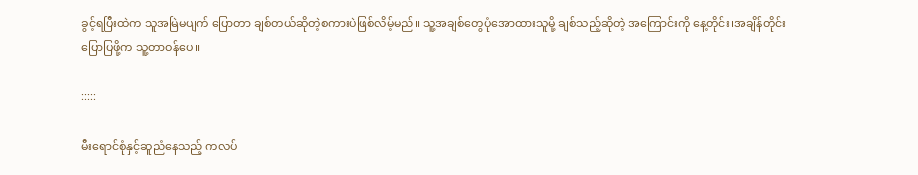ခွင့်ရပြီးထဲက သူအမြဲမပျက် ပြောတာ ချစ်တယ်ဆိုတဲ့စကားပဲဖြစ်လိမ့်မည်။ သူ့အချစ်တွေပုံအောထားသူမို့ ချစ်သည့်ဆိုတဲ့ အကြောင်းကို နေ့တိုင်း၊အချိန်တိုင်း ပြောပြဖို့က သူ့တာဝန်ပေ။

:::::

မီးရောင်စုံနှင့်ဆူညံနေသည့် ကလပ်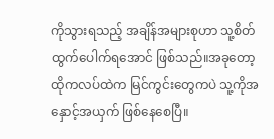ကိုသွားရသည့် အချိန်အများစုဟာ သူ့စိတ်ထွက်ပေါက်ရအောင် ဖြစ်သည်။အခုတော့ ထိုကလပ်ထဲက မြင်ကွင်းတွေကပဲ သူ့ကိုအနှောင့်အယှက် ဖြစ်နေစေပြီ။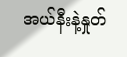အယ်နီးနဲ့နှုတ်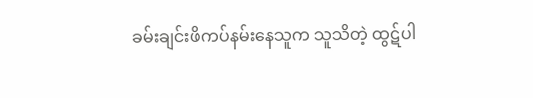ခမ်းချင်းဖိကပ်နမ်းနေသူက သူသိတဲ့ ထွဋ်ပါ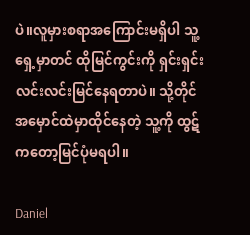ပဲ။လူမှားစရာအကြောင်းမရှိပါ သူ့ရှေ့မှာတင် ထိုမြင်ကွင်းကို ရှင်းရှင်းလင်းလင်းမြင်နေရတာပဲ။ သို့တိုင် အမှောင်ထဲမှာထိုင်နေတဲ့ သူ့ကို ထွဋ်ကတော့မြင်ပုံမရပါ။

Daniel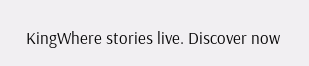KingWhere stories live. Discover now